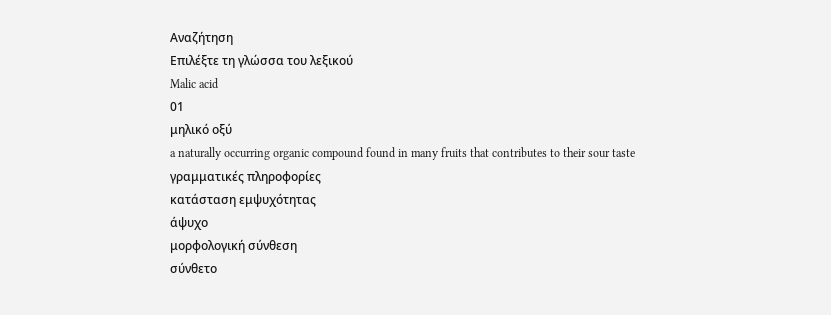Αναζήτηση
Επιλέξτε τη γλώσσα του λεξικού
Malic acid
01
μηλικό οξύ
a naturally occurring organic compound found in many fruits that contributes to their sour taste
γραμματικές πληροφορίες
κατάσταση εμψυχότητας
άψυχο
μορφολογική σύνθεση
σύνθετο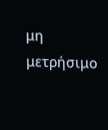μη μετρήσιμο